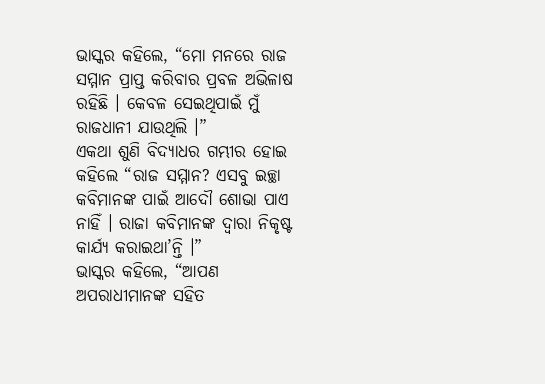ଭାସ୍କର କହିଲେ, “ମୋ ମନରେ ରାଜ ସମ୍ମାନ ପ୍ରାପ୍ତ କରିବାର ପ୍ରବଳ ଅଭିଳାଷ ରହିଛି । କେବଳ ସେଇଥିପାଇଁ ମୁଁ ରାଜଧାନୀ ଯାଉଥିଲି ।”
ଏକଥା ଶୁଣି ବିଦ୍ୟାଧର ଗମ୍ଭୀର ହୋଇ କହିଲେ “ରାଜ ସମ୍ମାନ? ଏସବୁ ଇଚ୍ଛା କବିମାନଙ୍କ ପାଇଁ ଆଦୌ ଶୋଭା ପାଏ ନାହିଁ । ରାଜା କବିମାନଙ୍କ ଦ୍ୱାରା ନିକୃଷ୍ଟ କାର୍ଯ୍ୟ କରାଇଥା’ନ୍ତି ।”
ଭାସ୍କର କହିଲେ, “ଆପଣ ଅପରାଧୀମାନଙ୍କ ସହିତ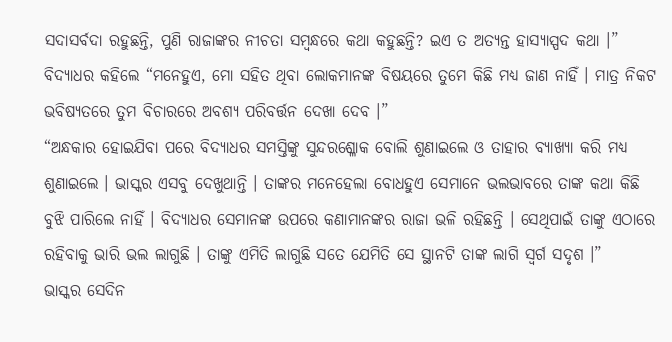ସଦାସର୍ବଦା ରହୁଛନ୍ତି, ପୁଣି ରାଜାଙ୍କର ନୀଚତା ସମ୍ବନ୍ଧରେ କଥା କହୁଛନ୍ତି? ଇଏ ତ ଅତ୍ୟନ୍ତ ହାସ୍ୟାସ୍ପଦ କଥା ।”
ବିଦ୍ୟାଧର କହିଲେ “ମନେହୁଏ, ମୋ ସହିତ ଥିବା ଲୋକମାନଙ୍କ ବିଷୟରେ ତୁମେ କିଛି ମଧ୍ୟ ଜାଣ ନାହିଁ । ମାତ୍ର ନିକଟ ଭବିଷ୍ୟତରେ ତୁମ ବିଚାରରେ ଅବଶ୍ୟ ପରିବର୍ତ୍ତନ ଦେଖା ଦେବ ।”
“ଅନ୍ଧକାର ହୋଇଯିବା ପରେ ବିଦ୍ୟାଧର ସମସ୍ତିଙ୍କୁ ସୁନ୍ଦରଶ୍ଳୋକ ବୋଲି ଶୁଣାଇଲେ ଓ ତାହାର ବ୍ୟାଖ୍ୟା କରି ମଧ୍ୟ ଶୁଣାଇଲେ । ଭାସ୍କର ଏସବୁ ଦେଖୁଥାନ୍ତି । ତାଙ୍କର ମନେହେଲା ବୋଧହୁଏ ସେମାନେ ଭଲଭାବରେ ତାଙ୍କ କଥା କିଛି ବୁଝି ପାରିଲେ ନାହିଁ । ବିଦ୍ୟାଧର ସେମାନଙ୍କ ଉପରେ କଣାମାନଙ୍କର ରାଜା ଭଳି ରହିଛନ୍ତି । ସେଥିପାଇଁ ତାଙ୍କୁ ଏଠାରେ ରହିବାକୁ ଭାରି ଭଲ ଲାଗୁଛି । ତାଙ୍କୁ ଏମିତି ଲାଗୁଛି ସତେ ଯେମିତି ସେ ସ୍ଥାନଟି ତାଙ୍କ ଲାଗି ସ୍ୱର୍ଗ ସଦୃଶ ।”
ଭାସ୍କର ସେଦିନ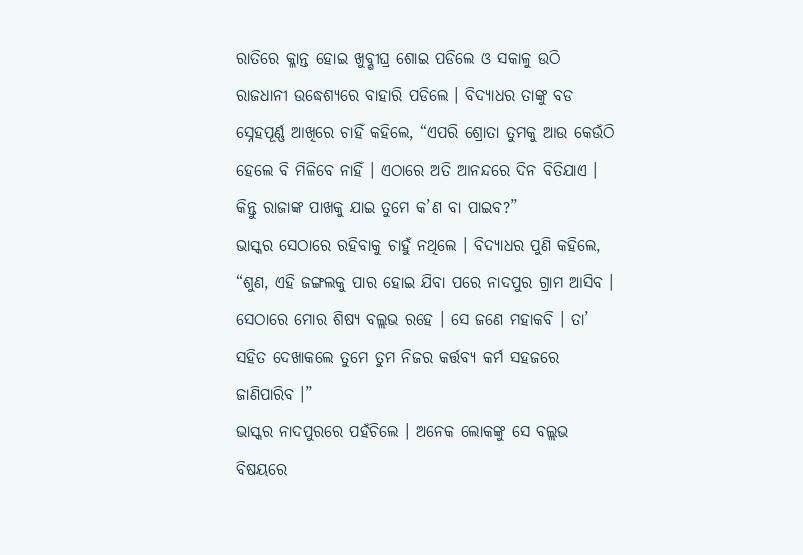ରାତିରେ କ୍ଳାନ୍ତ ହୋଇ ଖୁବ୍ଶୀଘ୍ର ଶୋଇ ପଡିଲେ ଓ ସକାଳୁ ଉଠି ରାଜଧାନୀ ଉଦ୍ଧେଶ୍ୟରେ ବାହାରି ପଡିଲେ । ବିଦ୍ୟାଧର ତାଙ୍କୁ ବଡ ସ୍ନେହପୂର୍ଣ୍ଣ ଆଖିରେ ଚାହିଁ କହିଲେ, “ଏପରି ଶ୍ରୋତା ତୁମକୁ ଆଉ କେଉଁଠି ହେଲେ ବି ମିଳିବେ ନାହିଁ । ଏଠାରେ ଅତି ଆନନ୍ଦରେ ଦିନ ବିତିଯାଏ । କିନ୍ତୁ ରାଜାଙ୍କ ପାଖକୁ ଯାଇ ତୁମେ କ’ଣ ବା ପାଇବ?”
ଭାସ୍କର ସେଠାରେ ରହିବାକୁ ଚାହୁଁ ନଥିଲେ । ବିଦ୍ୟାଧର ପୁଣି କହିଲେ, “ଶୁଣ, ଏହି ଜଙ୍ଗଲକୁ ପାର ହୋଇ ଯିବା ପରେ ନାଦପୁର ଗ୍ରାମ ଆସିବ । ସେଠାରେ ମୋର ଶିଷ୍ୟ ବଲ୍ଲଭ ରହେ । ସେ ଜଣେ ମହାକବି । ତା’ ସହିତ ଦେଖାକଲେ ତୁମେ ତୁମ ନିଜର କର୍ତ୍ତବ୍ୟ କର୍ମ ସହଜରେ ଜାଣିପାରିବ ।”
ଭାସ୍କର ନାଦପୁରରେ ପହଁଚିଲେ । ଅନେକ ଲୋକଙ୍କୁ ସେ ବଲ୍ଲଭ ବିଷୟରେ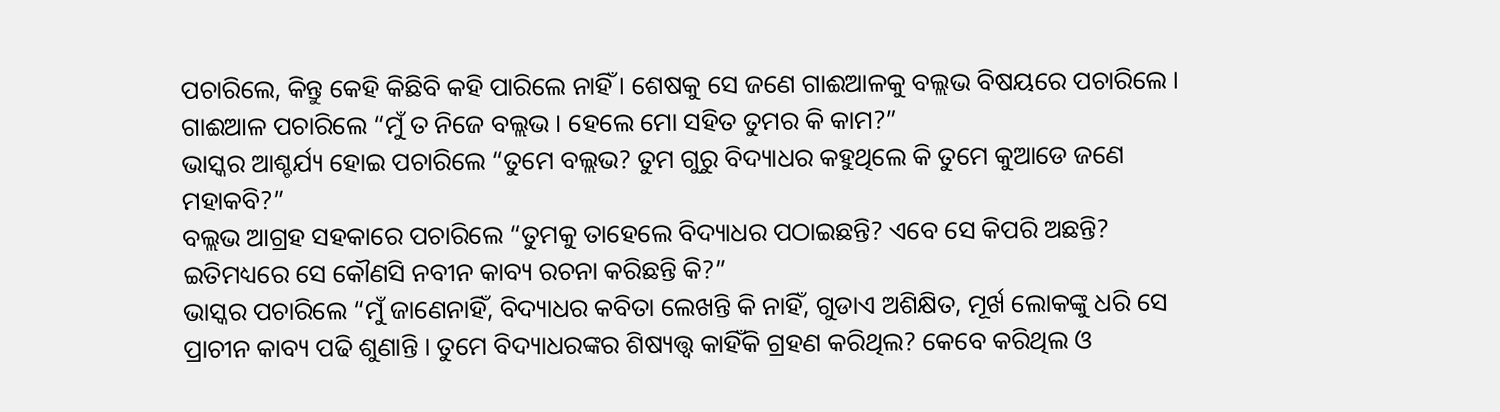ପଚାରିଲେ, କିନ୍ତୁ କେହି କିଛିବି କହି ପାରିଲେ ନାହିଁ । ଶେଷକୁ ସେ ଜଣେ ଗାଈଆଳକୁ ବଲ୍ଲଭ ବିଷୟରେ ପଚାରିଲେ ।
ଗାଈଆଳ ପଚାରିଲେ “ମୁଁ ତ ନିଜେ ବଲ୍ଲଭ । ହେଲେ ମୋ ସହିତ ତୁମର କି କାମ?”
ଭାସ୍କର ଆଶ୍ଚର୍ଯ୍ୟ ହୋଇ ପଚାରିଲେ “ତୁମେ ବଲ୍ଲଭ? ତୁମ ଗୁରୁ ବିଦ୍ୟାଧର କହୁଥିଲେ କି ତୁମେ କୁଆଡେ ଜଣେ ମହାକବି?”
ବଲ୍ଲଭ ଆଗ୍ରହ ସହକାରେ ପଚାରିଲେ “ତୁମକୁ ତାହେଲେ ବିଦ୍ୟାଧର ପଠାଇଛନ୍ତି? ଏବେ ସେ କିପରି ଅଛନ୍ତି? ଇତିମଧ୍ୟରେ ସେ କୌଣସି ନବୀନ କାବ୍ୟ ରଚନା କରିଛନ୍ତି କି?”
ଭାସ୍କର ପଚାରିଲେ “ମୁଁ ଜାଣେନାହିଁ, ବିଦ୍ୟାଧର କବିତା ଲେଖନ୍ତି କି ନାହିଁ, ଗୁଡାଏ ଅଶିକ୍ଷିତ, ମୂର୍ଖ ଲୋକଙ୍କୁ ଧରି ସେ ପ୍ରାଚୀନ କାବ୍ୟ ପଢି ଶୁଣାନ୍ତି । ତୁମେ ବିଦ୍ୟାଧରଙ୍କର ଶିଷ୍ୟତ୍ତ୍ୱ କାହିଁକି ଗ୍ରହଣ କରିଥିଲ? କେବେ କରିଥିଲ ଓ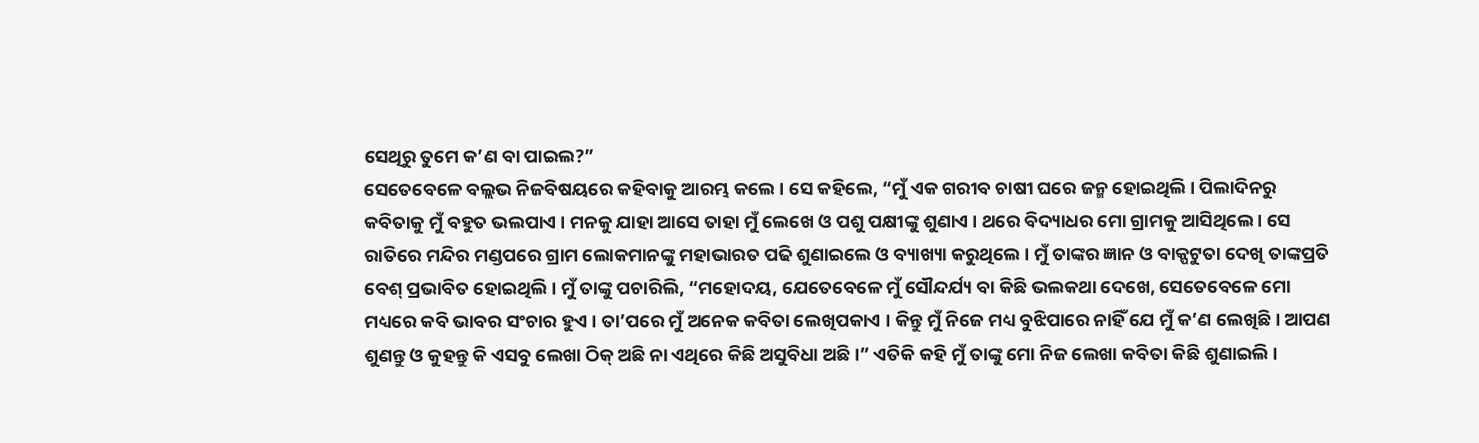ସେଥିରୁ ତୁମେ କ’ଣ ବା ପାଇଲ?”
ସେତେବେଳେ ବଲ୍ଲଭ ନିଜବିଷୟରେ କହିବାକୁ ଆରମ୍ଭ କଲେ । ସେ କହିଲେ, “ମୁଁ ଏକ ଗରୀବ ଚାଷୀ ଘରେ ଜନ୍ମ ହୋଇଥିଲି । ପିଲାଦିନରୁ କବିତାକୁ ମୁଁ ବହୁତ ଭଲପାଏ । ମନକୁ ଯାହା ଆସେ ତାହା ମୁଁ ଲେଖେ ଓ ପଶୁ ପକ୍ଷୀଙ୍କୁ ଶୁଣାଏ । ଥରେ ବିଦ୍ୟାଧର ମୋ ଗ୍ରାମକୁ ଆସିଥିଲେ । ସେ ରାତିରେ ମନ୍ଦିର ମଣ୍ଡପରେ ଗ୍ରାମ ଲୋକମାନଙ୍କୁ ମହାଭାରତ ପଢି ଶୁଣାଇଲେ ଓ ବ୍ୟାଖ୍ୟା କରୁଥିଲେ । ମୁଁ ତାଙ୍କର ଜ୍ଞାନ ଓ ବାକ୍ପଟୁତା ଦେଖି ତାଙ୍କପ୍ରତି ବେଶ୍ ପ୍ରଭାବିତ ହୋଇଥିଲି । ମୁଁ ତାଙ୍କୁ ପଚାରିଲି, “ମହୋଦୟ, ଯେତେବେଳେ ମୁଁ ସୌନ୍ଦର୍ଯ୍ୟ ବା କିଛି ଭଲକଥା ଦେଖେ, ସେତେବେଳେ ମୋ ମଧ୍ୟରେ କବି ଭାବର ସଂଚାର ହୁଏ । ତା’ପରେ ମୁଁ ଅନେକ କବିତା ଲେଖିପକାଏ । କିନ୍ତୁ ମୁଁ ନିଜେ ମଧ୍ୟ ବୁଝିପାରେ ନାହିଁ ଯେ ମୁଁ କ’ଣ ଲେଖିଛି । ଆପଣ ଶୁଣନ୍ତୁ ଓ କୁହନ୍ତୁ କି ଏସବୁ ଲେଖା ଠିକ୍ ଅଛି ନା ଏଥିରେ କିଛି ଅସୁବିଧା ଅଛି ।” ଏତିକି କହି ମୁଁ ତାଙ୍କୁ ମୋ ନିଜ ଲେଖା କବିତା କିଛି ଶୁଣାଇଲି ।